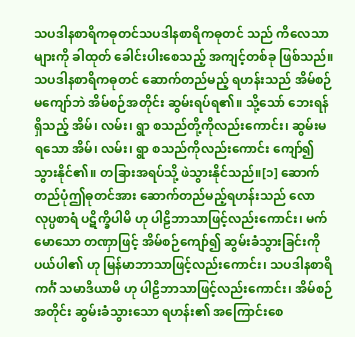သပဒါနစာရိကဓုတင်သပဒါနစာရိကဓုတင် သည် ကိလေသာများကို ခါထုတ် ခေါင်းပါးစေသည့် အကျင့်တစ်ခု ဖြစ်သည်။ သပဒါနစာရိကဓုတင် ဆောက်တည်မည့် ရဟန်းသည် အိမ်စဉ် မကျော်ဘဲ အိမ်စဉ်အတိုင်း ဆွမ်းရပ်ရ၏။ သို့သော် ဘေးရန်ရှိသည့် အိမ်၊ လမ်း၊ ရွာ စသည်တို့ကိုလည်းကောင်း၊ ဆွမ်းမရသော အိမ်၊ လမ်း၊ ရွာ စသည်ကိုလည်းကောင်း ကျော်၍ သွားနိုင်၏။ တခြားအရပ်သို့ ဖဲသွားနိုင်သည်။[၁] ဆောက်တည်ပုံဤဓုတင်အား ဆောက်တည်မည့်ရဟန်းသည် လောလုပ္ပစာရံ ပဋိက္ခိပါမိ ဟု ပါဠိဘာသာဖြင့်လည်းကောင်း၊ မက်မောသော တဏှာဖြင့် အိမ်စဉ်ကျော်၍ ဆွမ်းခံသွားခြင်းကို ပယ်ပါ၏ ဟု မြန်မာဘာသာဖြင့်လည်းကောင်း၊ သပဒါနစာရိကင်္ဂံ သမာဒိယာမိ ဟု ပါဠိဘာသာဖြင့်လည်းကောင်း၊ အိမ်စဉ်အတိုင်း ဆွမ်းခံသွားသော ရဟန်း၏ အကြောင်းစေ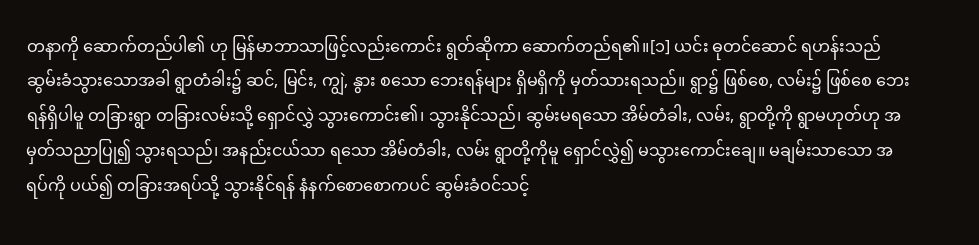တနာကို ဆောက်တည်ပါ၏ ဟု မြန်မာဘာသာဖြင့်လည်းကောင်း ရွတ်ဆိုကာ ဆောက်တည်ရ၏။[၁] ယင်း ဓုတင်ဆောင် ရဟန်းသည် ဆွမ်းခံသွားသောအခါ ရွာတံခါး၌ ဆင်, မြင်း, ကျွဲ, နွား စသော ဘေးရန်များ ရှိမရှိကို မှတ်သားရသည်။ ရွာ၌ ဖြစ်စေ, လမ်း၌ ဖြစ်စေ ဘေးရန်ရှိပါမူ တခြားရွာ တခြားလမ်းသို့ ရှောင်လွှဲ သွားကောင်း၏၊ သွားနိုင်သည်၊ ဆွမ်းမရသော အိမ်တံခါး, လမ်း, ရွာတို့ကို ရွာမဟုတ်ဟု အမှတ်သညာပြု၍ သွားရသည်၊ အနည်းငယ်သာ ရသော အိမ်တံခါး, လမ်း ရွာတို့ကိုမူ ရှောင်လွှဲ၍ မသွားကောင်းချေ။ မချမ်းသာသော အရပ်ကို ပယ်၍ တခြားအရပ်သို့ သွားနိုင်ရန် နံနက်စောစောကပင် ဆွမ်းခံဝင်သင့်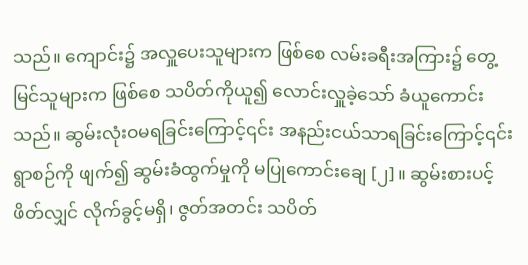သည်။ ကျောင်း၌ အလှူပေးသူများက ဖြစ်စေ လမ်းခရီးအကြား၌ တွေ့မြင်သူများက ဖြစ်စေ သပိတ်ကိုယူ၍ လောင်းလှူခဲ့သော် ခံယူကောင်းသည်။ ဆွမ်းလုံးဝမရခြင်းကြောင့်၎င်း အနည်းငယ်သာရခြင်းကြောင့်၎င်း ရွာစဉ်ကို ဖျက်၍ ဆွမ်းခံထွက်မှုကို မပြုကောင်းချေ [၂]။ ဆွမ်းစားပင့်ဖိတ်လျှင် လိုက်ခွင့်မရှိ၊ ဇွတ်အတင်း သပိတ်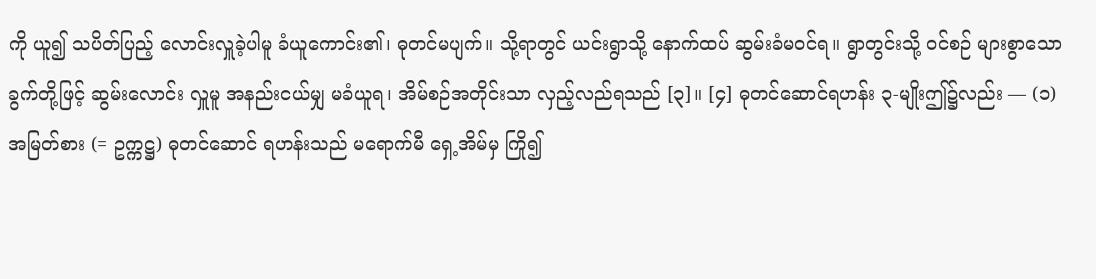ကို ယူ၍ သပိတ်ပြည့် လောင်းလှူခဲ့ပါမူ ခံယူကောင်း၏၊ ဓုတင်မပျက်။ သို့ရာတွင် ယင်းရွာသို့ နောက်ထပ် ဆွမ်းခံမဝင်ရ။ ရွာတွင်းသို့ ဝင်စဉ် များစွာသော ခွက်တို့ဖြင့် ဆွမ်းလောင်း လှူမူ အနည်းငယ်မျှ မခံယူရ၊ အိမ်စဉ်အတိုင်းသာ လှည့်လည်ရသည် [၃]။ [၄] ဓုတင်ဆောင်ရဟန်း ၃-မျိုးဤ၌လည်း — (၁) အမြတ်စား (= ဥက္ကဋ္ဌ) ဓုတင်ဆောင် ရဟန်းသည် မရောက်မီ ရှေ့အိမ်မှ ကြို၍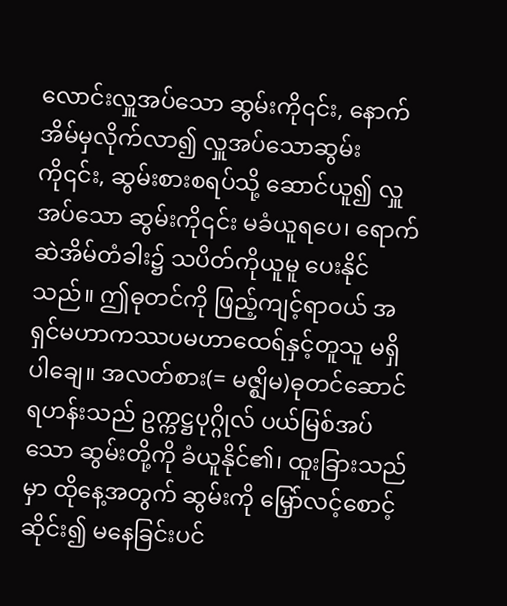လောင်းလှူအပ်သော ဆွမ်းကို၎င်း, နောက် အိမ်မှလိုက်လာ၍ လှူအပ်သောဆွမ်းကို၎င်း, ဆွမ်းစားစရပ်သို့ ဆောင်ယူ၍ လှူအပ်သော ဆွမ်းကို၎င်း မခံယူရပေ၊ ရောက်ဆဲအိမ်တံခါး၌ သပိတ်ကိုယူမူ ပေးနိုင်သည်။ ဤဓုတင်ကို ဖြည့်ကျင့်ရာဝယ် အရှင်မဟာကဿပမဟာထေရ်နှင့်တူသူ မရှိပါချေ။ အလတ်စား(= မဇ္ဈိမ)ဓုတင်ဆောင်ရဟန်းသည် ဥက္ကဋ္ဌပုဂ္ဂိုလ် ပယ်မြစ်အပ်သော ဆွမ်းတို့ကို ခံယူနိုင်၏၊ ထူးခြားသည်မှာ ထိုနေ့အတွက် ဆွမ်းကို မြှော်လင့်စောင့်ဆိုင်း၍ မနေခြင်းပင်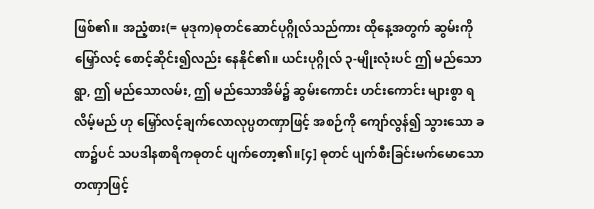ဖြစ်၏။ အညံ့စား(= မုဒုက)ဓုတင်ဆောင်ပုဂ္ဂိုလ်သည်ကား ထိုနေ့အတွက် ဆွမ်းကို မြှော်လင့် စောင့်ဆိုင်း၍လည်း နေနိုင်၏။ ယင်းပုဂ္ဂိုလ် ၃-မျိုးလုံးပင် ဤ မည်သောရွာ, ဤ မည်သောလမ်း, ဤ မည်သောအိမ်၌ ဆွမ်းကောင်း ဟင်းကောင်း များစွာ ရလိမ့်မည် ဟု မြှော်လင့်ချက်လောလုပ္ပတဏှာဖြင့် အစဉ်ကို ကျော်လွန်၍ သွားသော ခဏ၌ပင် သပဒါနစာရိကဓုတင် ပျက်တော့၏။[၄] ဓုတင် ပျက်စီးခြင်းမက်မောသော တဏှာဖြင့်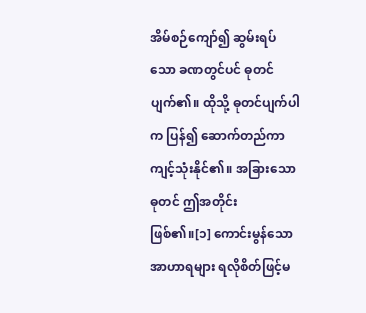အိမ်စဉ်ကျော်၍ ဆွမ်းရပ်သော ခဏတွင်ပင် ဓုတင် ပျက်၏။ ထိုသို့ ဓုတင်ပျက်ပါက ပြန်၍ ဆောက်တည်ကာ ကျင့်သုံးနိုင်၏။ အခြားသော ဓုတင် ဤအတိုင်း ဖြစ်၏။[၁] ကောင်းမွန်သောအာဟာရများ ရလိုစိတ်ဖြင့်မ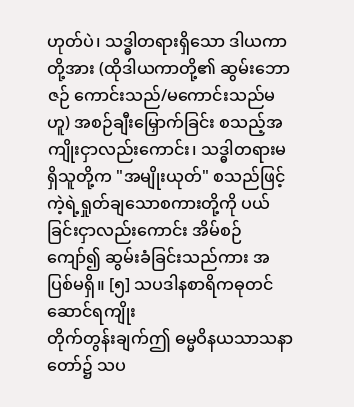ဟုတ်ပဲ၊ သဒ္ဓါတရားရှိသော ဒါယကာတို့အား (ထိုဒါယကာတို့၏ ဆွမ်းဘောဇဉ် ကောင်းသည်/မကောင်းသည်မဟူ) အစဉ်ချီးမြှောက်ခြင်း စသည့်အကျိုးငှာလည်းကောင်း၊ သဒ္ဓါတရားမရှိသူတို့က "အမျိုးယုတ်" စသည်ဖြင့် ကဲ့ရဲ့ရှုတ်ချသောစကားတို့ကို ပယ်ခြင်းငှာလည်းကောင်း အိမ်စဉ်ကျော်၍ ဆွမ်းခံခြင်းသည်ကား အပြစ်မရှိ။ [၅] သပဒါနစာရိကဓုတင် ဆောင်ရကျိုး
တိုက်တွန်းချက်ဤ ဓမ္မဝိနယသာသနာတော်၌ သပ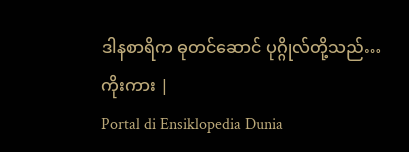ဒါနစာရိက ဓုတင်ဆောင် ပုဂ္ဂိုလ်တို့သည်…
ကိုးကား |
Portal di Ensiklopedia Dunia